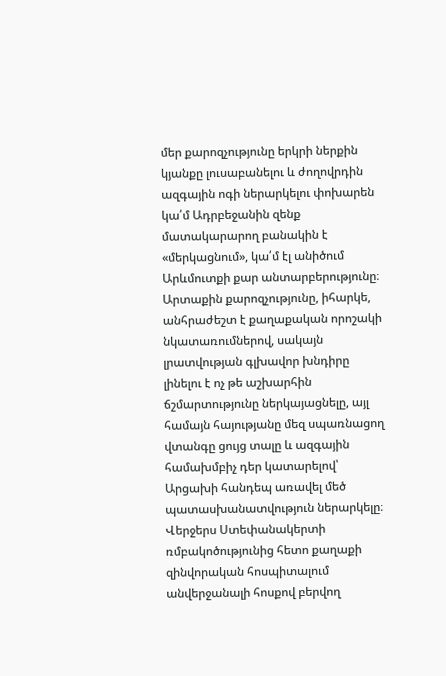մեր քարոզչությունը երկրի ներքին կյանքը լուսաբանելու և ժողովրդին ազգային ոգի ներարկելու փոխարեն կա՛մ Ադրբեջանին զենք մատակարարող բանակին է «մերկացնում», կա՛մ էլ անիծում Արևմուտքի քար անտարբերությունը։ Արտաքին քարոզչությունը, իհարկե, անհրաժեշտ է քաղաքական որոշակի նկատառումներով, սակայն լրատվության գլխավոր խնդիրը լինելու է ոչ թե աշխարհին ճշմարտությունը ներկայացնելը, այլ համայն հայությանը մեզ սպառնացող վտանգը ցույց տալը և ազգային համախմբիչ դեր կատարելով՝ Արցախի հանդեպ առավել մեծ պատասխանատվություն ներարկելը։
Վերջերս Ստեփանակերտի ռմբակոծությունից հետո քաղաքի զինվորական հոսպիտալում անվերջանալի հոսքով բերվող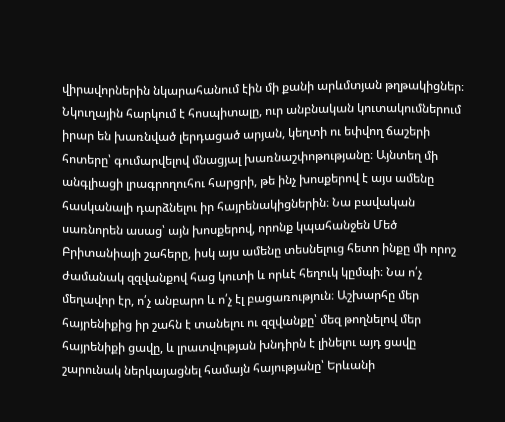վիրավորներին նկարահանում էին մի քանի արևմտյան թղթակիցներ։ Նկուղային հարկում է հոսպիտալը, ուր անբնական կուտակումներում իրար են խառնված լերդացած արյան, կեղտի ու եփվող ճաշերի հոտերը՝ գումարվելով մնացյալ խառնաշփոթությանը։ Այնտեղ մի անգլիացի լրագրողուհու հարցրի, թե ինչ խոսքերով է այս ամենը հասկանալի դարձնելու իր հայրենակիցներին։ Նա բավական սառնորեն ասաց՝ այն խոսքերով, որոնք կպահանջեն Մեծ Բրիտանիայի շահերը, իսկ այս ամենը տեսնելուց հետո ինքը մի որոշ ժամանակ զզվանքով հաց կուտի և որևէ հեղուկ կըմպի։ Նա ո՛չ մեղավոր էր, ո՛չ անբարո և ո՛չ էլ բացառություն։ Աշխարհը մեր հայրենիքից իր շահն է տանելու ու զզվանքը՝ մեզ թողնելով մեր հայրենիքի ցավը, և լրատվության խնդիրն է լինելու այդ ցավը շարունակ ներկայացնել համայն հայությանը՝ Երևանի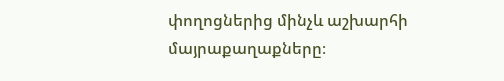փողոցներից մինչև աշխարհի մայրաքաղաքները։